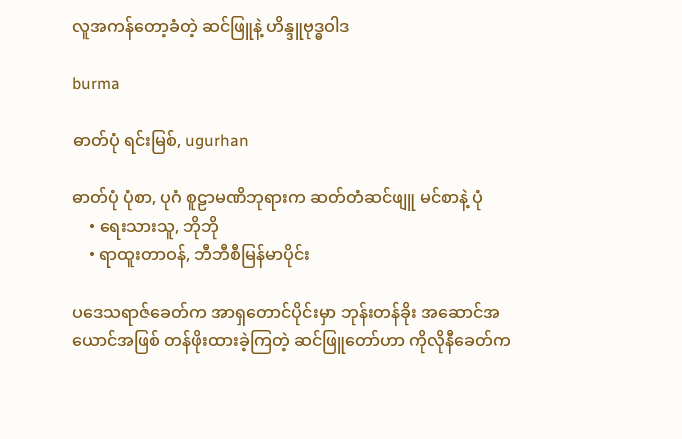လူအကန်တော့ခံတဲ့ ဆင်ဖြူနဲ့ ဟိန္ဒူဗုဒ္ဓဝါဒ

burma

ဓာတ်ပုံ ရင်းမြစ်, ugurhan

ဓာတ်ပုံ ပုံစာ, ပုဂံ စူဠာမဏိဘုရားက ဆတ်တံဆင်ဖျူ မင်စာနဲ့ ပုံ
    • ရေးသားသူ, ဘိုဘို
    • ရာထူးတာဝန်, ဘီဘီစီမြန်မာပိုင်း

ပဒေသရာဇ်ခေတ်က အာရှတောင်ပိုင်းမှာ ဘုန်းတန်ခိုး အဆောင်အယောင်အဖြစ် တန်ဖိုးထားခဲ့ကြတဲ့ ဆင်ဖြူတော်ဟာ ကိုလိုနီခေတ်က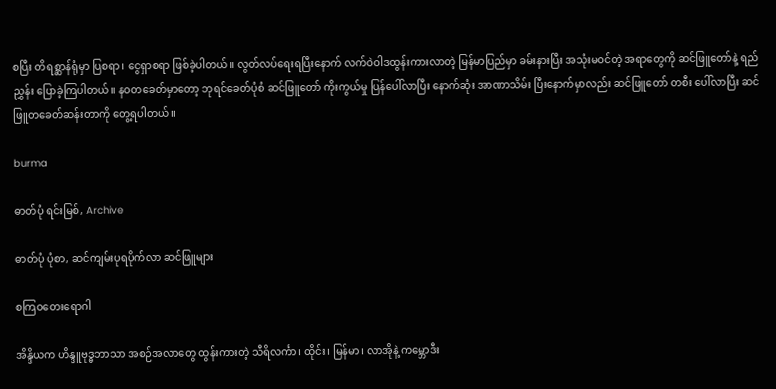စပြီး တိရစ္ဆာန်ရုံမှာ ပြစရာ၊ ငွေရှာစရာ ဖြစ်ခဲ့ပါတယ်။ လွတ်လပ်ရေးရပြီးနောက် လက်ဝဲဝါဒထွန်းကားလာတဲ့ မြန်မာပြည်မှာ ခမ်းနားပြီး အသုံးမဝင်တဲ့ အရာတွေကို ဆင်ဖြူတော်နဲ့ ရည်ညွှန်း ပြောခဲ့ကြပါတယ်။ နဝတခေတ်မှာတော့ ဘုရင်ခေတ်ပုံစံ ဆင်ဖြူတော် ကိုးကွယ်မှု ပြန်ပေါ်လာပြီး နောက်ဆုံး အာဏာသိမ်း ပြီးနောက်မှာလည်း ဆင်ဖြူတော် တစီး ပေါ်လာပြီး ဆင်ဖြူတခေတ်ဆန်းတာကို တွေ့ရပါတယ်။

burma

ဓာတ်ပုံ ရင်းမြစ်, Archive

ဓာတ်ပုံ ပုံစာ, ဆင်ကျမ်းပုရပိုက်လာ ဆင်ဖြူများ

စကြဝတေးရောဂါ

အိန္ဒိယက ဟိန္ဒူဗုဒ္ဓဘာသာ အစဉ်အလာတွေ ထွန်းကားတဲ့ သီရိလင်္ကာ၊ ထိုင်း၊ မြန်မာ၊ လာအိုနဲ့ ကမ္ဘောဒီး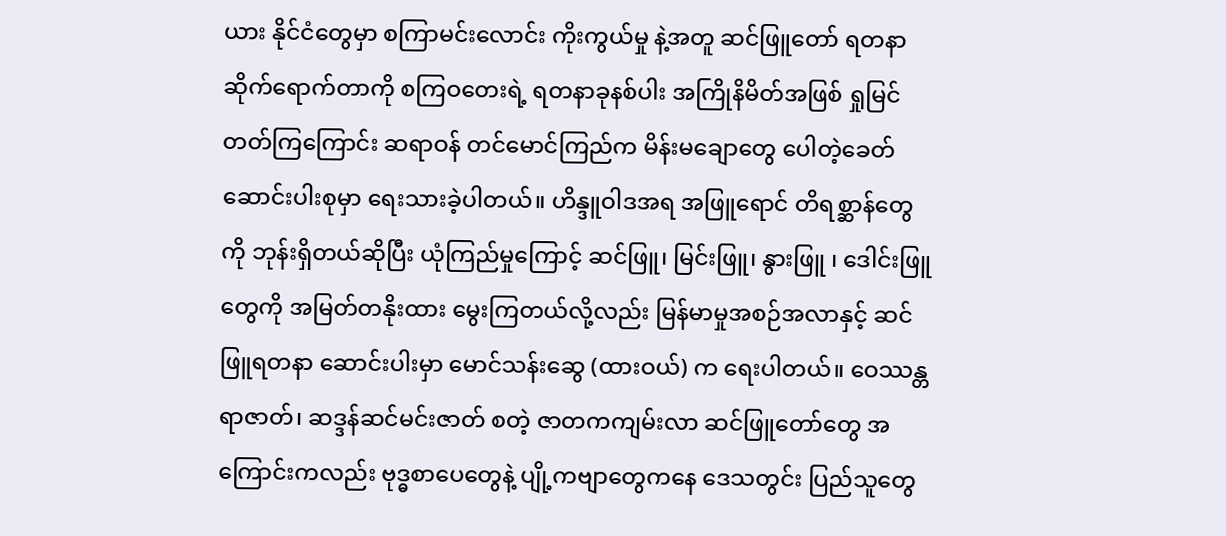ယား နိုင်ငံတွေမှာ စကြာမင်းလောင်း ကိုးကွယ်မှု နဲ့အတူ ဆင်ဖြူတော် ရတနာ ဆိုက်ရောက်တာကို စကြဝတေးရဲ့ ရတနာခုနစ်ပါး အကြိုနိမိတ်အဖြစ် ရှုမြင်တတ်ကြကြောင်း ဆရာဝန် တင်မောင်ကြည်က မိန်းမချောတွေ ပေါတဲ့ခေတ် ဆောင်းပါးစုမှာ ရေးသားခဲ့ပါတယ်။ ဟိန္ဒူဝါဒအရ အဖြူရောင် တိရစ္ဆာန်တွေကို ဘုန်းရှိတယ်ဆိုပြီး ယုံကြည်မှုကြောင့် ဆင်ဖြူ၊ မြင်းဖြူ၊ နွားဖြူ ၊ ဒေါင်းဖြူတွေကို အမြတ်တနိုးထား မွေးကြတယ်လို့လည်း မြန်မာမှုအစဉ်အလာနှင့် ဆင်ဖြူရတနာ ဆောင်းပါးမှာ မောင်သန်းဆွေ (ထားဝယ်) က ရေးပါတယ်။ ဝေဿန္တရာဇာတ်၊ ဆဒ္ဒန်ဆင်မင်းဇာတ် စတဲ့ ဇာတကကျမ်းလာ ဆင်ဖြူတော်တွေ အကြောင်းကလည်း ဗုဒ္ဓစာပေတွေနဲ့ ပျို့ကဗျာတွေကနေ ဒေသတွင်း ပြည်သူတွေ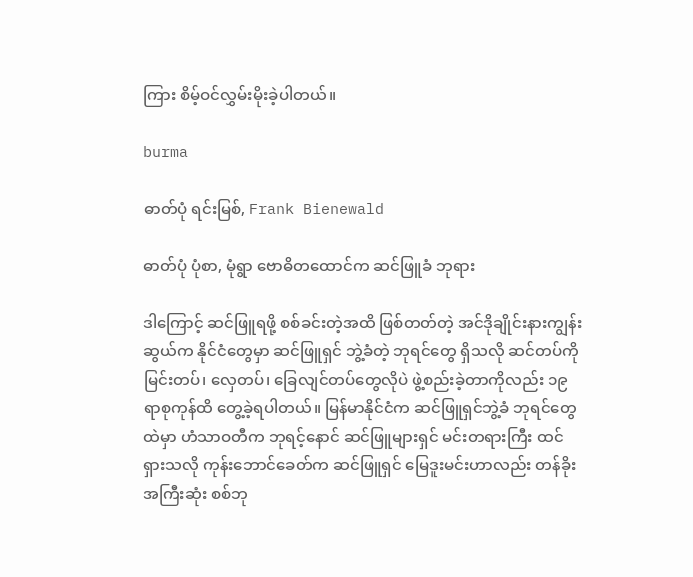ကြား စိမ့်ဝင်လွှမ်းမိုးခဲ့ပါတယ်။

burma

ဓာတ်ပုံ ရင်းမြစ်, Frank Bienewald

ဓာတ်ပုံ ပုံစာ, မုံရွာ ဗောဓိတထောင်က ဆင်ဖြူခံ ဘုရား

ဒါကြောင့် ဆင်ဖြူရဖို့ စစ်ခင်းတဲ့အထိ ဖြစ်တတ်တဲ့ အင်ဒိုချိုင်းနားကျွန်းဆွယ်က နိုင်ငံတွေမှာ ဆင်ဖြူရှင် ဘွဲ့ခံတဲ့ ဘုရင်တွေ ရှိသလို ဆင်တပ်ကို မြင်းတပ်၊ လှေတပ်၊ ခြေလျင်တပ်တွေလိုပဲ ဖွဲ့စည်းခဲ့တာကိုလည်း ၁၉ ရာစုကုန်ထိ တွေ့ခဲ့ရပါတယ်။ မြန်မာနိုင်ငံက ဆင်ဖြူရှင်ဘွဲ့ခံ ဘုရင်တွေထဲမှာ ဟံသာဝတီက ဘုရင့်နောင် ဆင်ဖြူများရှင် မင်းတရားကြီး ထင်ရှားသလို ကုန်းဘောင်ခေတ်က ဆင်ဖြူရှင် မြေဒူးမင်းဟာလည်း တန်ခိုးအကြီးဆုံး စစ်ဘု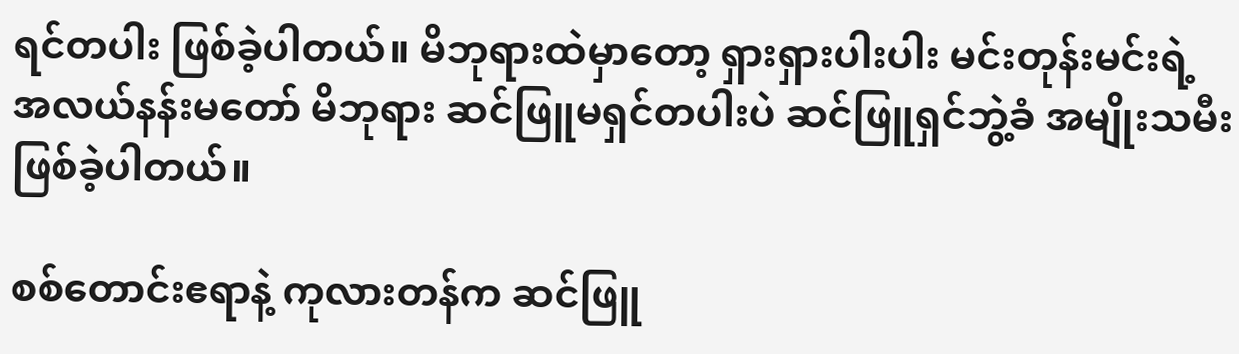ရင်တပါး ဖြစ်ခဲ့ပါတယ်။ မိဘုရားထဲမှာတော့ ရှားရှားပါးပါး မင်းတုန်းမင်းရဲ့ အလယ်နန်းမတော် မိဘုရား ဆင်ဖြူမရှင်တပါးပဲ ဆင်ဖြူရှင်ဘွဲ့ခံ အမျိုးသမီး ဖြစ်ခဲ့ပါတယ်။

စစ်တောင်းဧရာနဲ့ ကုလားတန်က ဆင်ဖြူ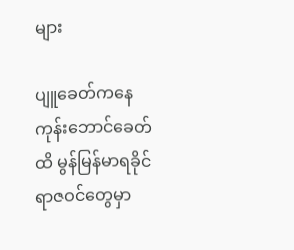များ

ပျူခေတ်ကနေ ကုန်းဘောင်ခေတ်ထိ မွန်မြန်မာရခိုင် ရာဇဝင်တွေမှာ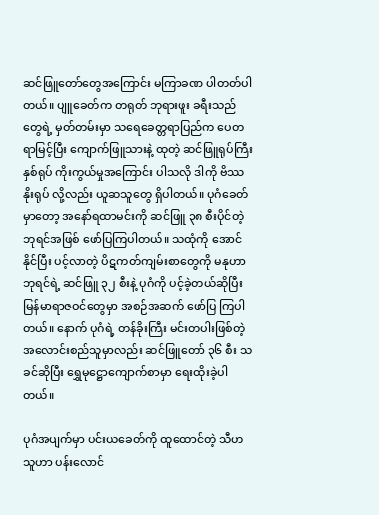ဆင်ဖြူတော်တွေအကြောင်း မကြာခဏ ပါတတ်ပါတယ်။ ပျူခေတ်က တရုတ် ဘုရားဖူး ခရီးသည်တွေရဲ့ မှတ်တမ်းမှာ သရေခေတ္တရာပြည်က ပေတရာမြင့်ပြီး ကျောက်ဖြူသားနဲ့ ထုတဲ့ ဆင်ဖြူရုပ်ကြီးနှစ်ရုပ် ကိုးကွယ်မှုအကြောင်း ပါသလို ဒါကို ဗိဿနိုးရုပ် လို့လည်း ယူဆသူတွေ ရှိပါတယ်။ ပုဂံခေတ်မှာတော့ အနော်ရထာမင်းကို ဆင်ဖြူ ၃၈ စီးပိုင်တဲ့ ဘုရင်အဖြစ် ဖော်ပြကြပါတယ်။ သထုံကို အောင်နိုင်ပြီး ပင့်လာတဲ့ ပိဋကတ်ကျမ်းစာတွေကို မနုဟာဘုရင်ရဲ့ ဆင်ဖြူ ၃၂ စီးနဲ့ ပုဂံကို ပင့်ခဲ့တယ်ဆိုပြီး မြန်မာရာဇဝင်တွေမှာ အစဉ်အဆက် ဖော်ပြ ကြပါတယ်။ နောက် ပုဂံရဲ့ တန်ခိုးကြီး မင်းတပါးဖြစ်တဲ့ အလောင်းစည်သူမှာလည်း ဆင်ဖြူတော် ၃၆ စီး သခင်ဆိုပြီး ရွှေမုဋ္ဌောကျောက်စာမှာ ရေးထိုးခဲ့ပါတယ်။

ပုဂံအပျက်မှာ ပင်းယခေတ်ကို ထူထောင်တဲ့ သီဟသူဟာ ပန်းလောင်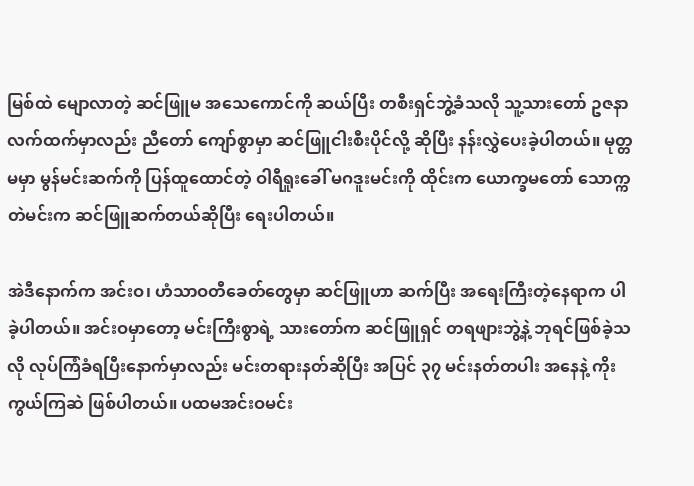မြစ်ထဲ မျောလာတဲ့ ဆင်ဖြူမ အသေကောင်ကို ဆယ်ပြီး တစီးရှင်ဘွဲ့ခံသလို သူ့သားတော် ဥဇနာလက်ထက်မှာလည်း ညီတော် ကျော်စွာမှာ ဆင်ဖြူငါးစီးပိုင်လို့ ဆိုပြီး နန်းလွှဲပေးခဲ့ပါတယ်။ မုတ္တမမှာ မွန်မင်းဆက်ကို ပြန်ထူထောင်တဲ့ ဝါရီရူးခေါ် မဂဒူးမင်းကို ထိုင်းက ယောက္ခမတော် သောက္ကတဲမင်းက ဆင်ဖြူဆက်တယ်ဆိုပြီး ရေးပါတယ်။

အဲဒီနောက်က အင်းဝ၊ ဟံသာဝတီခေတ်တွေမှာ ဆင်ဖြူဟာ ဆက်ပြီး အရေးကြီးတဲ့နေရာက ပါခဲ့ပါတယ်။ အင်းဝမှာတော့ မင်းကြီးစွာရဲ့ သားတော်က ဆင်ဖြူရှင် တရဖျားဘွဲ့နဲ့ ဘုရင်ဖြစ်ခဲ့သလို လုပ်ကြံခံရပြီးနောက်မှာလည်း မင်းတရားနတ်ဆိုပြီး အပြင် ၃၇ မင်းနတ်တပါး အနေနဲ့ ကိုးကွယ်ကြဆဲ ဖြစ်ပါတယ်။ ပထမအင်းဝမင်း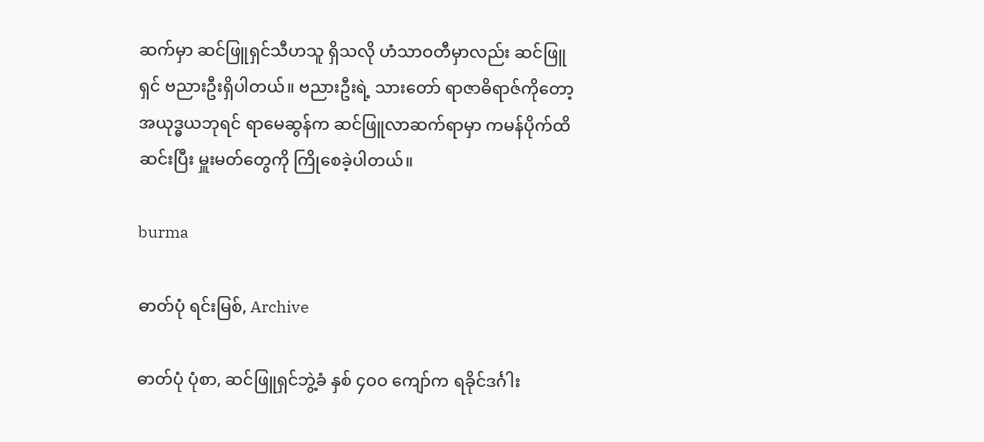ဆက်မှာ ဆင်ဖြူရှင်သီဟသူ ရှိသလို ဟံသာဝတီမှာလည်း ဆင်ဖြူရှင် ဗညားဦးရှိပါတယ်။ ဗညားဦးရဲ့ သားတော် ရာဇာဓိရာဇ်ကိုတော့ အယုဒ္ဓယဘုရင် ရာမေဆွန်က ဆင်ဖြူလာဆက်ရာမှာ ကမန်ပိုက်ထိ ဆင်းပြီး မှူးမတ်တွေကို ကြိုစေခဲ့ပါတယ်။

burma

ဓာတ်ပုံ ရင်းမြစ်, Archive

ဓာတ်ပုံ ပုံစာ, ဆင်ဖြူရှင်ဘွဲ့ခံ နှစ် ၄ဝဝ ကျော်က ရခိုင်ဒင်္ဂါး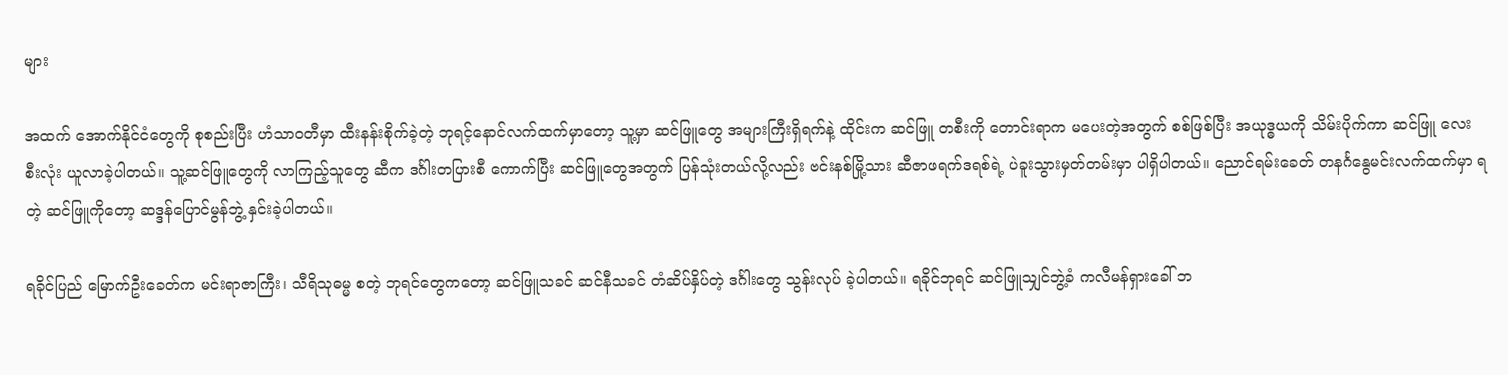များ

အထက် အောက်နိုင်ငံတွေကို စုစည်းပြီး ဟံသာဝတီမှာ ထီးနန်းစိုက်ခဲ့တဲ့ ဘုရင့်နောင်လက်ထက်မှာတော့ သူ့မှာ ဆင်ဖြူတွေ အများကြီးရှိရက်နဲ့ ထိုင်းက ဆင်ဖြူ တစီးကို တောင်းရာက မပေးတဲ့အတွက် စစ်ဖြစ်ပြီး အယုဒ္ဓယကို သိမ်းပိုက်ကာ ဆင်ဖြူ လေးစီးလုံး ယူလာခဲ့ပါတယ်။ သူ့ဆင်ဖြူတွေကို လာကြည့်သူတွေ ဆီက ဒင်္ဂါးတပြားစီ ကောက်ပြီး ဆင်ဖြူတွေအတွက် ပြန်သုံးတယ်လို့လည်း ဗင်းနစ်မြို့သား ဆီဇာဖရက်ဒရစ်ရဲ့ ပဲခူးသွားမှတ်တမ်းမှာ ပါရှိပါတယ်။ ညောင်ရမ်းခေတ် တနင်္ဂနွေမင်းလက်ထက်မှာ ရတဲ့ ဆင်ဖြူကိုတော့ ဆဒ္ဒန်ပြောင်မွန်ဘွဲ့ နှင်းခဲ့ပါတယ်။

ရခိုင်ပြည် မြောက်ဦးခေတ်က မင်းရာဇာကြီး၊ သီရိသုဓမ္မ စတဲ့ ဘုရင်တွေကတော့ ဆင်ဖြူသခင် ဆင်နီသခင် တံဆိပ်နှိပ်တဲ့ ဒင်္ဂါးတွေ သွန်းလုပ် ခဲ့ပါတယ်။ ရခိုင်ဘုရင် ဆင်ဖြူသျှင်ဘွဲ့ခံ ကလီမန်ရှားခေါ် ဘ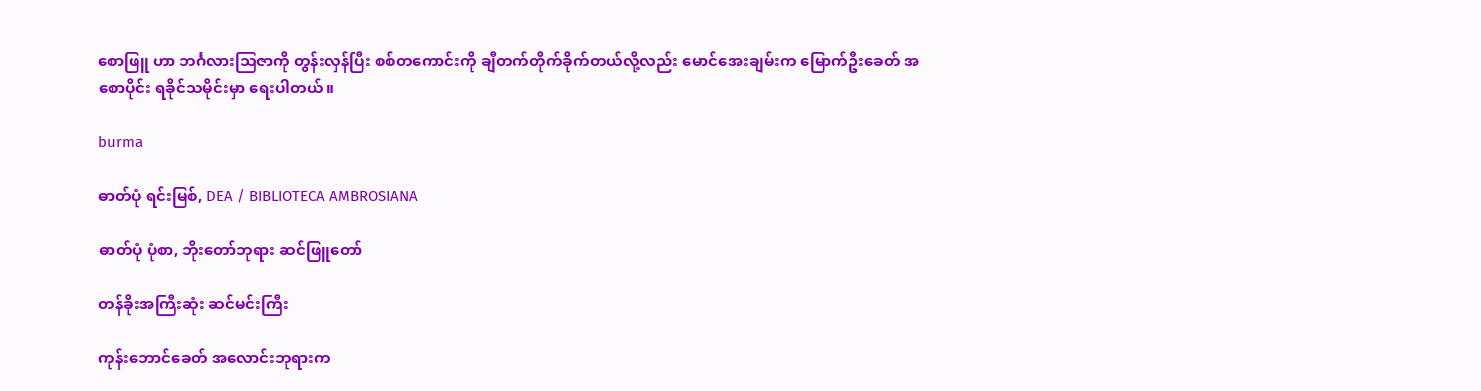စောဖြူ ဟာ ဘင်္ဂလားသြဇာကို တွန်းလှန်ပြီး စစ်တကောင်းကို ချီတက်တိုက်ခိုက်တယ်လို့လည်း မောင်အေးချမ်းက မြောက်ဦးခေတ် အစောပိုင်း ရခိုင်သမိုင်းမှာ ရေးပါတယ်။

burma

ဓာတ်ပုံ ရင်းမြစ်, DEA / BIBLIOTECA AMBROSIANA

ဓာတ်ပုံ ပုံစာ, ဘိုးတော်ဘုရား ဆင်ဖြူတော်

တန်ခိုးအကြီးဆုံး ဆင်မင်းကြီး

ကုန်းဘောင်ခေတ် အလောင်းဘုရားက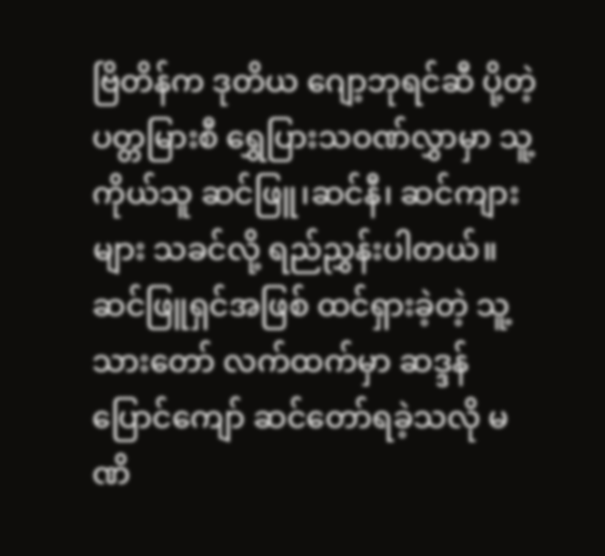ဗြိတိန်က ဒုတိယ ဂျော့ဘုရင်ဆီ ပို့တဲ့ ပတ္တမြားစီ ရွှေပြားသဝဏ်လွှာမှာ သူ့ကိုယ်သူ ဆင်ဖြူ၊ဆင်နီ၊ ဆင်ကျားများ သခင်လို့ ရည်ညွှန်းပါတယ်။ ဆင်ဖြူရှင်အဖြစ် ထင်ရှားခဲ့တဲ့ သူ့သားတော် လက်ထက်မှာ ဆဒ္ဒန်ပြောင်ကျော် ဆင်တော်ရခဲ့သလို မဏိ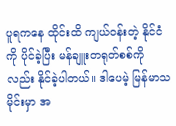ပူရကနေ ထိုင်းထိ ကျယ်ဝန်းတဲ့ နိုင်ငံကို ပိုင်ခဲ့ပြီး မန်ချူးတရုတ်စစ်ကိုလည်း နိုင်ခဲ့ပါတယ်။ ဒါပေမဲ့ မြန်မာသမိုင်းမှာ အ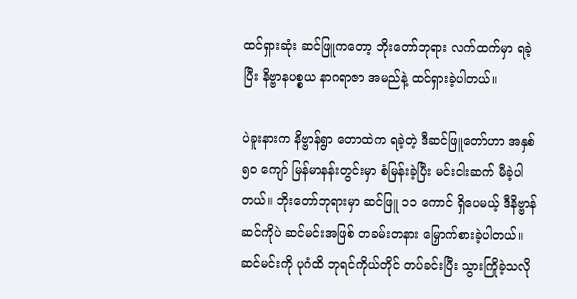ထင်ရှားဆုံး ဆင်ဖြူကတော့ ဘိုးတော်ဘုရား လက်ထက်မှာ ရခဲ့ပြီး နိဗ္ဗာနပစ္စယ နာဂရာဇာ အမည်နဲ့ ထင်ရှားခဲ့ပါတယ်။

ပဲခူးနားက နိဗ္ဗာန်ရွာ တောထဲက ရခဲ့တဲ့ ဒီဆင်ဖြူတော်ဟာ အနှစ် ၅ဝ ကျော် မြန်မာနန်းတွင်းမှာ စံမြန်းခဲ့ပြီး မင်းငါးဆက် မီခဲ့ပါတယ်။ ဘိုးတော်ဘုရားမှာ ဆင်ဖြူ ၁၁ ကောင် ရှိပေမယ့် ဒီနိဗ္ဗာန်ဆင်ကိုပဲ ဆင်မင်းအဖြစ် တခမ်းတနား မြှောက်စားခဲ့ပါတယ်။ ဆင်မင်းကို ပုဂံထိ ဘုရင်ကိုယ်တိုင် တပ်ခင်းပြီး သွားကြိုခဲ့သလို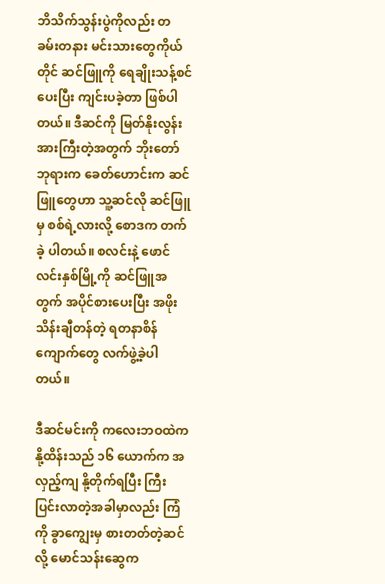ဘိသိက်သွန်းပွဲကိုလည်း တခမ်းတနား မင်းသားတွေကိုယ်တိုင် ဆင်ဖြူကို ရေချိုးသန့်စင်ပေးပြီး ကျင်းပခဲ့တာ ဖြစ်ပါတယ်။ ဒီဆင်ကို မြတ်နိုးလွန်းအားကြီးတဲ့အတွက် ဘိုးတော်ဘုရားက ခေတ်ဟောင်းက ဆင်ဖြူတွေဟာ သူ့ဆင်လို ဆင်ဖြူမှ စစ်ရဲ့လားလို့ စောဒက တက်ခဲ့ ပါတယ်။ စလင်းနဲ့ ဖောင်လင်းနှစ်မြို့ကို ဆင်ဖြူအတွက် အပိုင်စားပေးပြီး အဖိုးသိန်းချီတန်တဲ့ ရတနာစိန်ကျောက်တွေ လက်ဖွဲ့ခဲ့ပါတယ်။

ဒီဆင်မင်းကို ကလေးဘဝထဲက နို့ထိန်းသည် ၁၆ ယောက်က အလှည့်ကျ နို့တိုက်ရပြီး ကြီးပြင်းလာတဲ့အခါမှာလည်း ကြံကို ခွာကျွေးမှ စားတတ်တဲ့ဆင်လို့ မောင်သန်းဆွေက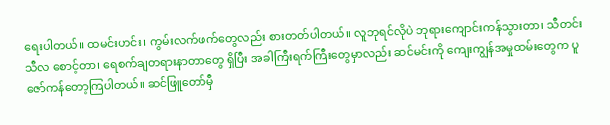ရေးပါတယ်။ ထမင်းဟင်း၊ ကွမ်းလက်ဖက်တွေလည်း စားတတ်ပါတယ်။ လူဘုရင်လိုပဲ ဘုရားကျောင်းကန်သွားတာ၊ သီတင်းသီလ စောင့်တာ၊ ရေစက်ချတရားနာတာတွေ ရှိပြီး အခါကြီးရက်ကြီးတွေမှာလည်း ဆင်မင်းကို ကျေးကျွန်အမှုထမ်းတွေက ပူဇော်ကန်တော့ကြပါတယ်။ ဆင်ဖြူတော်မှီ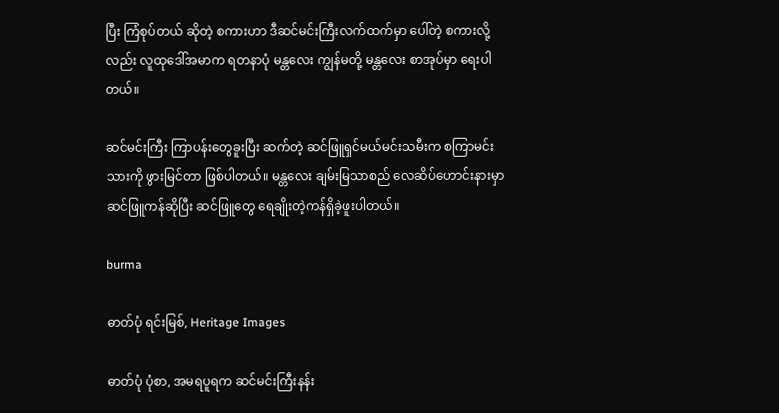ပြီး ကြံစုပ်တယ် ဆိုတဲ့ စကားဟာ ဒီဆင်မင်းကြီးလက်ထက်မှာ ပေါ်တဲ့ စကားလို့လည်း လူထုဒေါ်အမာက ရတနာပုံ မန္တလေး ကျွန်မတို့ မန္တလေး စာအုပ်မှာ ရေးပါတယ်။

ဆင်မင်းကြီး ကြာပန်းတွေခူးပြီး ဆက်တဲ့ ဆင်ဖြူရှင်မယ်မင်းသမီးက စကြာမင်းသားကို ဖွားမြင်တာ ဖြစ်ပါတယ်။ မန္တလေး ချမ်းမြသာစည် လေဆိပ်ဟောင်းနားမှာ ဆင်ဖြူကန်ဆိုပြီး ဆင်ဖြူတွေ ရေချိုးတဲ့ကန်ရှိခဲ့ဖူးပါတယ်။

burma

ဓာတ်ပုံ ရင်းမြစ်, Heritage Images

ဓာတ်ပုံ ပုံစာ, အမရပူရက ဆင်မင်းကြီးနန်း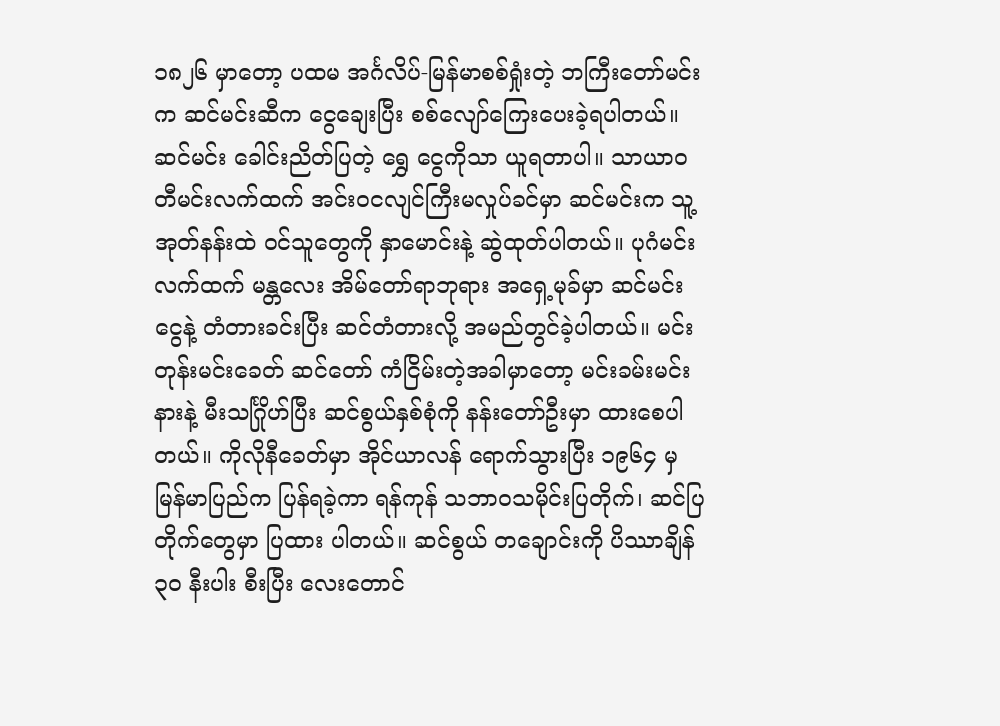၁၈၂၆ မှာတော့ ပထမ အင်္ဂလိပ်-မြန်မာစစ်ရှုံးတဲ့ ဘကြီးတော်မင်းက ဆင်မင်းဆီက ငွေချေးပြီး စစ်လျော်ကြေးပေးခဲ့ရပါတယ်။ ဆင်မင်း ခေါင်းညိတ်ပြတဲ့ ရွှေ ငွေကိုသာ ယူရတာပါ။ သာယာဝတီမင်းလက်ထက် အင်းဝငလျင်ကြီးမလှုပ်ခင်မှာ ဆင်မင်းက သူ့အုတ်နန်းထဲ ဝင်သူတွေကို နှာမောင်းနဲ့ ဆွဲထုတ်ပါတယ်။ ပုဂံမင်းလက်ထက် မန္တလေး အိမ်တော်ရာဘုရား အရှေ့မုခ်မှာ ဆင်မင်းငွေနဲ့ တံတားခင်းပြီး ဆင်တံတားလို့ အမည်တွင်ခဲ့ပါတယ်။ မင်းတုန်းမင်းခေတ် ဆင်တော် ကံငြိမ်းတဲ့အခါမှာတော့ မင်းခမ်းမင်းနားနဲ့ မီးသင်္ဂြိုဟ်ပြီး ဆင်စွယ်နှစ်စုံကို နန်းတော်ဦးမှာ ထားစေပါတယ်။ ကိုလိုနီခေတ်မှာ အိုင်ယာလန် ရောက်သွားပြီး ၁၉၆၄ မှ မြန်မာပြည်က ပြန်ရခဲ့ကာ ရန်ကုန် သဘာဝသမိုင်းပြတိုက်၊ ဆင်ပြတိုက်တွေမှာ ပြထား ပါတယ်။ ဆင်စွယ် တချောင်းကို ပိဿာချိန် ၃ဝ နီးပါး စီးပြီး လေးတောင်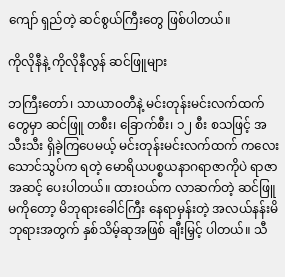ကျော် ရှည်တဲ့ ဆင်စွယ်ကြီးတွေ ဖြစ်ပါတယ်။

ကိုလိုနီနဲ့ ကိုလိုနီလွန် ဆင်ဖြူများ

ဘကြီးတော်၊ သာယာဝတီနဲ့ မင်းတုန်းမင်းလက်ထက်တွေမှာ ဆင်ဖြူ တစီး၊ ခြောက်စီး၊ ၁၂ စီး စသဖြင့် အသီးသီး ရှိခဲ့ကြပေမယ့် မင်းတုန်းမင်းလက်ထက် ကလေးသောင်သွပ်က ရတဲ့ မောရိယပစ္စယနာဂရာဇာကိုပဲ ရာဇာ အဆင့် ပေးပါတယ်။ ထားဝယ်က လာဆက်တဲ့ ဆင်ဖြူမကိုတော့ မိဘုရားခေါင်ကြီး နေရာမှန်းတဲ့ အလယ်နန်းမိဘုရားအတွက် နှစ်သိမ့်ဆုအဖြစ် ချီးမြှင့် ပါတယ်။ သီ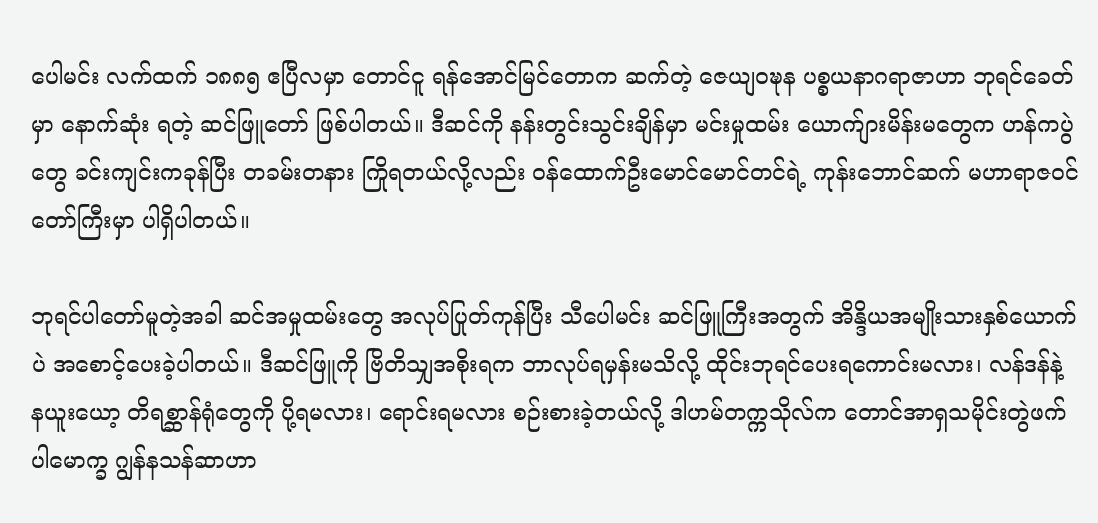ပေါမင်း လက်ထက် ၁၈၈၅ ဧပြီလမှာ တောင်ငူ ရန်အောင်မြင်တောက ဆက်တဲ့ ဇေယျဝဍ္ဎန ပစ္စယနာဂရာဇာဟာ ဘုရင်ခေတ်မှာ နောက်ဆုံး ရတဲ့ ဆင်ဖြူတော် ဖြစ်ပါတယ်။ ဒီဆင်ကို နန်းတွင်းသွင်းချိန်မှာ မင်းမှုထမ်း ယောက်ျားမိန်းမတွေက ဟန်ကပွဲတွေ ခင်းကျင်းကခုန်ပြီး တခမ်းတနား ကြိုရတယ်လို့လည်း ဝန်ထောက်ဦးမောင်မောင်တင်ရဲ့ ကုန်းဘောင်ဆက် မဟာရာဇဝင်တော်ကြီးမှာ ပါရှိပါတယ်။

ဘုရင်ပါတော်မူတဲ့အခါ ဆင်အမှုထမ်းတွေ အလုပ်ပြုတ်ကုန်ပြီး သီပေါမင်း ဆင်ဖြူကြီးအတွက် အိန္ဒိယအမျိုးသားနှစ်ယောက်ပဲ အစောင့်ပေးခဲ့ပါတယ်။ ဒီဆင်ဖြူကို ဗြိတိသျှအစိုးရက ဘာလုပ်ရမှန်းမသိလို့ ထိုင်းဘုရင်ပေးရကောင်းမလား၊ လန်ဒန်နဲ့ နယူးယော့ တိရစ္ဆာန်ရုံတွေကို ပို့ရမလား၊ ရောင်းရမလား စဉ်းစားခဲ့တယ်လို့ ဒါဟမ်တက္ကသိုလ်က တောင်အာရှသမိုင်းတွဲဖက်ပါမောက္ခ ဂျွန်နသန်ဆာဟာ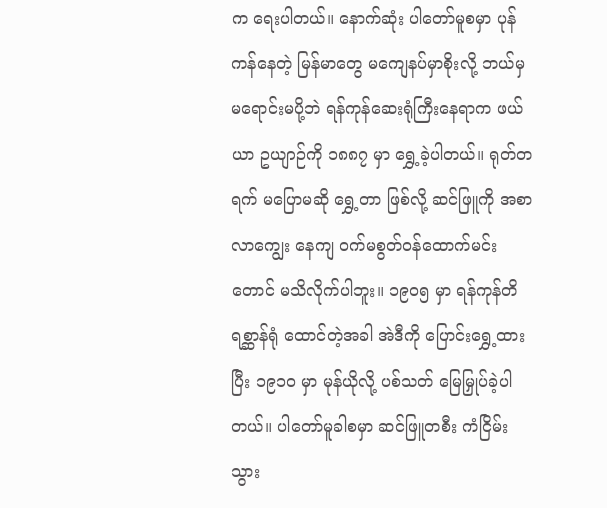က ရေးပါတယ်။ နောက်ဆုံး ပါတော်မူစမှာ ပုန်ကန်နေတဲ့ မြန်မာတွေ မကျေနပ်မှာစိုးလို့ ဘယ်မှ မရောင်းမပို့ဘဲ ရန်ကုန်ဆေးရုံကြီးနေရာက ဖယ်ယာ ဥယျာဉ်ကို ၁၈၈၇ မှာ ရွှေ့ခဲ့ပါတယ်။ ရုတ်တရက် မပြောမဆို ရွှေ့တာ ဖြစ်လို့ ဆင်ဖြူကို အစာ လာကျွေး နေကျ ဝက်မစွတ်ဝန်ထောက်မင်းတောင် မသိလိုက်ပါဘူး။ ၁၉ဝ၅ မှာ ရန်ကုန်တိရစ္ဆာန်ရုံ ထောင်တဲ့အခါ အဲဒီကို ပြောင်းရွှေ့ထားပြီး ၁၉၁ဝ မှာ မုန်ယိုလို့ ပစ်သတ် မြေမြှုပ်ခဲ့ပါတယ်။ ပါတော်မူခါစမှာ ဆင်ဖြူတစီး ကံငြိမ်းသွား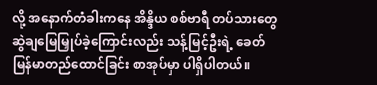လို့ အနောက်တံခါးကနေ အိန္ဒိယ စစ်ဗာရီ တပ်သားတွေ ဆွဲချမြေမြှုပ်ခဲ့ကြောင်းလည်း သန့်မြင့်ဦးရဲ့ ခေတ်မြန်မာတည်ထောင်ခြင်း စာအုပ်မှာ ပါရှိပါတယ်။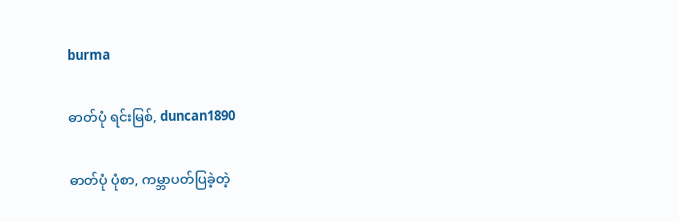burma

ဓာတ်ပုံ ရင်းမြစ်, duncan1890

ဓာတ်ပုံ ပုံစာ, ကမ္ဘာပတ်ပြခဲ့တဲ့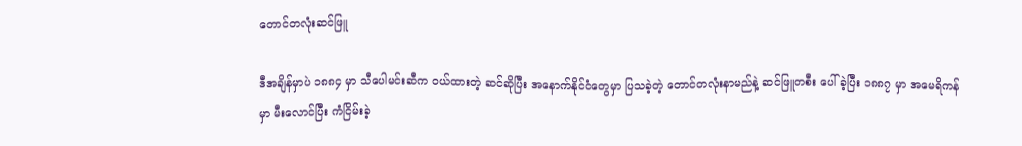တောင်တလုံးဆင်ဖြူ

ဒီအချိန်မှာပဲ ၁၈၈၄ မှာ သီပေါမင်းဆီက ဝယ်ထားတဲ့ ဆင်ဆိုပြီး အနောက်နိုင်ငံတွေမှာ ပြသခဲ့တဲ့ တောင်တလုံးနာမည်နဲ့ ဆင်ဖြူတစီး ပေါ်ခဲ့ပြီး ၁၈၈၇ မှာ အမေရိကန်မှာ မီးလောင်ပြီး ကံငြိမ်းခဲ့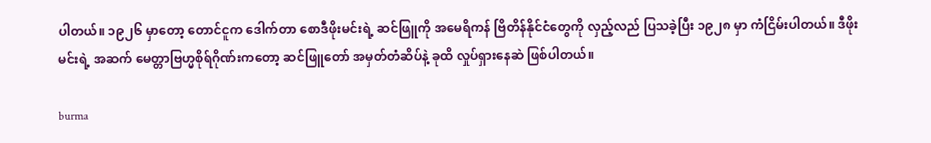ပါတယ်။ ၁၉၂၆ မှာတော့ တောင်ငူက ဒေါက်တာ စောဒီဖိုးမင်းရဲ့ ဆင်ဖြူကို အမေရိကန် ဗြိတိန်နိုင်ငံတွေကို လှည့်လည် ပြသခဲ့ပြီး ၁၉၂၈ မှာ ကံငြိမ်းပါတယ်။ ဒီဖိုးမင်းရဲ့ အဆက် မေတ္တာဗြဟ္မစိုရ်ဂိုဏ်းကတော့ ဆင်ဖြူတော် အမှတ်တံဆိပ်နဲ့ ခုထိ လှုပ်ရှားနေဆဲ ဖြစ်ပါတယ်။

burma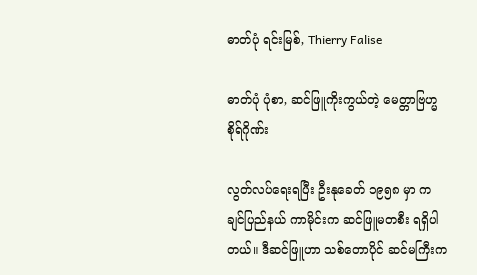ဓာတ်ပုံ ရင်းမြစ်, Thierry Falise

ဓာတ်ပုံ ပုံစာ, ဆင်ဖြူကိုးကွယ်တဲ့ မေတ္တာဗြဟ္မစိုရ်ဂိုဏ်း

လွတ်လပ်ရေးရပြီး ဦးနုခေတ် ၁၉၅၈ မှာ ကချင်ပြည်နယ် ကာမိုင်းက ဆင်ဖြူမတစီး ရရှိပါတယ်။ ဒီဆင်ဖြူဟာ သစ်တောပိုင် ဆင်မကြီးက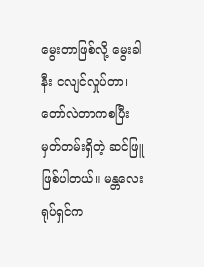မွေးတာဖြစ်လို့ မွေးခါနီး ငလျင်လှုပ်တာ၊ တော်လဲတာကစပြီး မှတ်တမ်းရှိတဲ့ ဆင်ဖြူ ဖြစ်ပါတယ်။ မန္တလေးရုပ်ရှင်က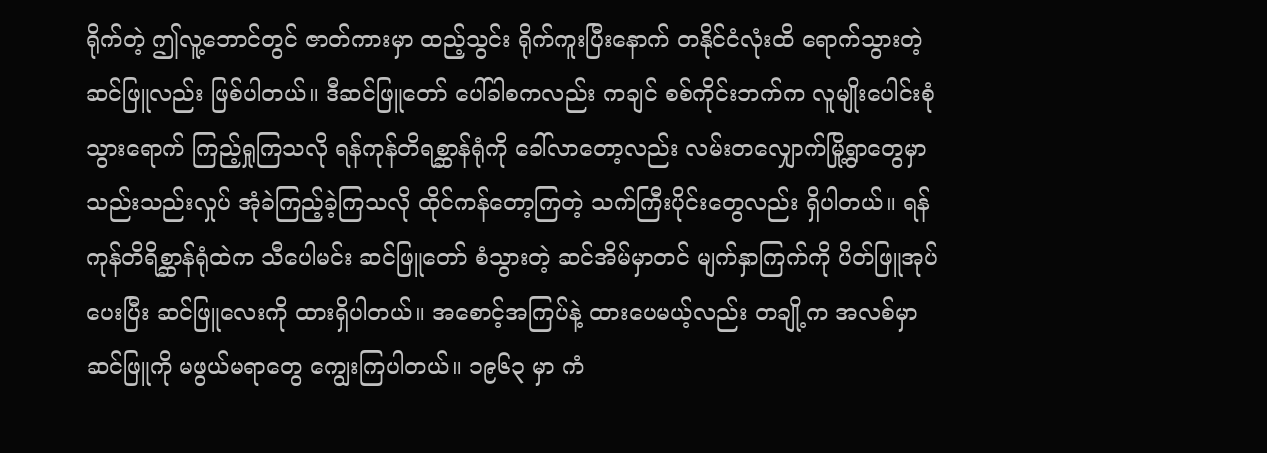ရိုက်တဲ့ ဤလူ့ဘောင်တွင် ဇာတ်ကားမှာ ထည့်သွင်း ရိုက်ကူးပြီးနောက် တနိုင်ငံလုံးထိ ရောက်သွားတဲ့ ဆင်ဖြူလည်း ဖြစ်ပါတယ်။ ဒီဆင်ဖြူတော် ပေါ်ခါစကလည်း ကချင် စစ်ကိုင်းဘက်က လူမျိုးပေါင်းစုံ သွားရောက် ကြည့်ရှုကြသလို ရန်ကုန်တိရစ္ဆာန်ရုံကို ခေါ်လာတော့လည်း လမ်းတလျှောက်မြို့ရွာတွေမှာ သည်းသည်းလှုပ် အုံခဲကြည့်ခဲ့ကြသလို ထိုင်ကန်တော့ကြတဲ့ သက်ကြီးပိုင်းတွေလည်း ရှိပါတယ်။ ရန်ကုန်တိရိစ္ဆာန်ရုံထဲက သီပေါမင်း ဆင်ဖြူတော် စံသွားတဲ့ ဆင်အိမ်မှာတင် မျက်နှာကြက်ကို ပိတ်ဖြူအုပ်ပေးပြီး ဆင်ဖြူလေးကို ထားရှိပါတယ်။ အစောင့်အကြပ်နဲ့ ထားပေမယ့်လည်း တချို့က အလစ်မှာ ဆင်ဖြူကို မဖွယ်မရာတွေ ကျွေးကြပါတယ်။ ၁၉၆၃ မှာ ကံ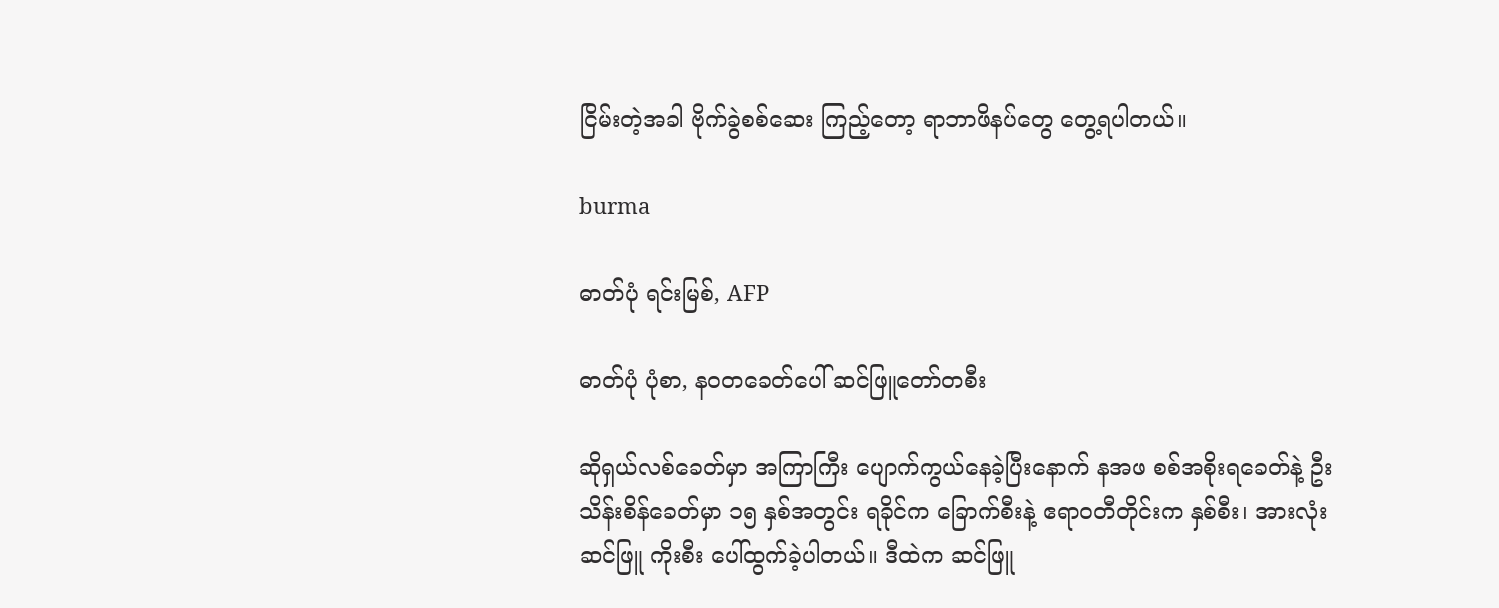ငြိမ်းတဲ့အခါ ဗိုက်ခွဲစစ်ဆေး ကြည့်တော့ ရာဘာဖိနပ်တွေ တွေ့ရပါတယ်။

burma

ဓာတ်ပုံ ရင်းမြစ်, AFP

ဓာတ်ပုံ ပုံစာ, နဝတခေတ်ပေါ် ဆင်ဖြူတော်တစီး

ဆိုရှယ်လစ်ခေတ်မှာ အကြာကြီး ပျောက်ကွယ်နေခဲ့ပြီးနောက် နအဖ စစ်အစိုးရခေတ်နဲ့ ဦးသိန်းစိန်ခေတ်မှာ ၁၅ နှစ်အတွင်း ရခိုင်က ခြောက်စီးနဲ့ ဧရာဝတီတိုင်းက နှစ်စီး၊ အားလုံး ဆင်ဖြူ ကိုးစီး ပေါ်ထွက်ခဲ့ပါတယ်။ ဒီထဲက ဆင်ဖြူ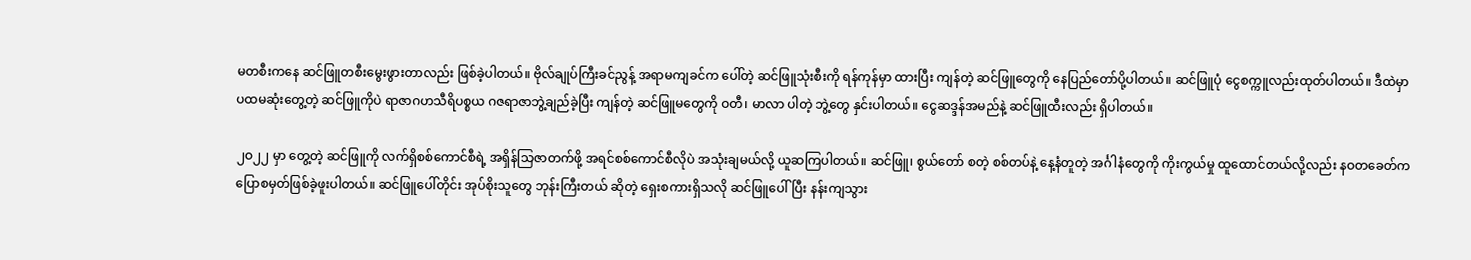မတစီးကနေ ဆင်ဖြူတစီးမွေးဖွားတာလည်း ဖြစ်ခဲ့ပါတယ်။ ဗိုလ်ချုပ်ကြီးခင်ညွန့် အရာမကျခင်က ပေါ်တဲ့ ဆင်ဖြူသုံးစီးကို ရန်ကုန်မှာ ထားပြီး ကျန်တဲ့ ဆင်ဖြူတွေကို နေပြည်တော်ပို့ပါတယ်။ ဆင်ဖြူပုံ ငွေစက္ကူလည်းထုတ်ပါတယ်။ ဒီထဲမှာ ပထမဆုံးတွေ့တဲ့ ဆင်ဖြူကိုပဲ ရာဇာဂဟသီရိပစ္စယ ဂဇရာဇာဘွဲ့ချည်ခဲ့ပြီး ကျန်တဲ့ ဆင်ဖြူမတွေကို ဝတီ၊ မာလာ ပါတဲ့ ဘွဲ့တွေ နှင်းပါတယ်။ ငွေဆဒ္ဒန်အမည်နဲ့ ဆင်ဖြူထီးလည်း ရှိပါတယ်။

၂ဝ၂၂ မှာ တွေ့တဲ့ ဆင်ဖြူကို လက်ရှိစစ်ကောင်စီရဲ့ အရှိန်သြဇာတက်ဖို့ အရင်စစ်ကောင်စီလိုပဲ အသုံးချမယ်လို့ ယူဆကြပါတယ်။ ဆင်ဖြူ၊ စွယ်တော် စတဲ့ စစ်တပ်နဲ့ နေ့နံတူတဲ့ အင်္ဂါနံတွေကို ကိုးကွယ်မှု ထူထောင်တယ်လို့လည်း နဝတခေတ်က ပြောစမှတ်ဖြစ်ခဲ့ဖူးပါတယ်။ ဆင်ဖြူပေါ်တိုင်း အုပ်စိုးသူတွေ ဘုန်းကြီးတယ် ဆိုတဲ့ ရှေးစကားရှိသလို ဆင်ဖြူပေါ်ပြီး နန်းကျသွား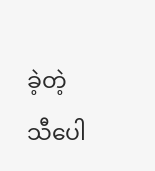ခဲ့တဲ့ သီပေါ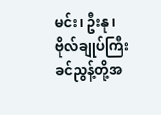မင်း၊ ဦးနု၊ ဗိုလ်ချုပ်ကြီးခင်ညွန့်တို့အ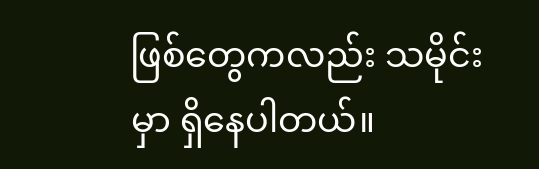ဖြစ်တွေကလည်း သမိုင်းမှာ ရှိနေပါတယ်။